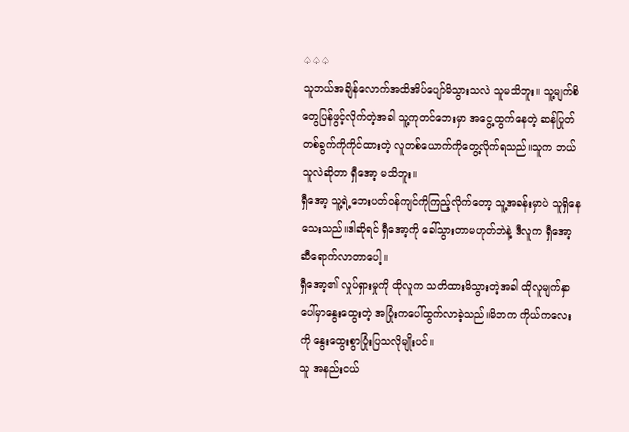♤♤♤
သူဘယ်အချိန်လောက်အထိအိပ်ပျော်မိသွားသလဲ သူမသိဘူး။ သူ့မျက်စိတွေပြန်ဖွင့်လိုက်တဲ့အခါ သူ့ကုတင်ဘေးမှာ အငွေ့ထွက်နေတဲ့ ဆန်ပြုတ် တစ်ခွက်ကိုကိုင်ထားတဲ့ လူတစ်ယောက်ကိုတွေ့လိုက်ရသည်။သူက ဘယ်သူလဲဆိုတာ ရှီအော့ မသိဘူး။
ရှီအော့ သူ့ရဲ့ဘေးပတ်ဝန်ကျင်ကိုကြည့်လိုက်တော့ သူ့အခန်းမှာပဲ သူရှိနေသေးသည်။ဒါဆိုရင် ရှီအော့ကို ခေါ်သွားတာမဟုတ်ဘဲနဲ့ ဒီလူက ရှီအော့ဆီရောက်လာတာပေါ့။
ရှီအော့၏ လှုပ်ရှားမှုကို ထိုလူက သတိထားမိသွားတဲ့အခါ ထိုလူမျက်နှာပေါ်မှာနွေးထွေးတဲ့ အပြုံးကပေါ်ထွက်လာခဲ့သည်။မိဘက ကိုယ်ကလေးကို နွေးထွေးစွာပြုံးပြသလိုမျိုးပင်။
သူ အနည်းငယ်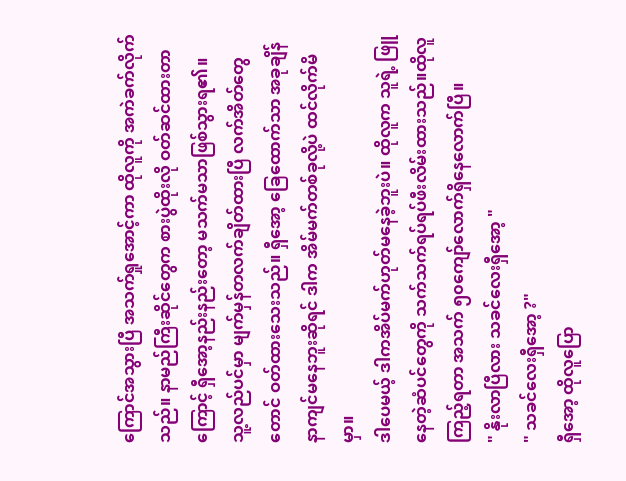ကြောင်အသွားပြီ အသက်ရှုအောင့်ကာ ထိုလူကို အကဲခက်လိုက်သည်။ နာမည်ကြီးဆိုင်တွေက စားပွဲထိုးလို ဝတ်ဆင်ထားတာကြောင့် ရှီအော့နည်းနည်းတော့ မသက်မသာဖြစ်သွားရ၏။
သူ့လည်ပင်မှာ မျက်မှန်တလက်ချိတ်ထားပြီ လက်အိတ်တွေတောင် ဝတ်ထားသေးသည်။ ရှီအော့ ခြေထောက်သာ အခုချိန်နာကျင်မနေဘူးဆိုရင် ဒါက အိမ်မက်တစ်ခုလို့ပဲ ထင်လိုက်မိမှာ။
ဒါပေမယ့် ဒါကအိပ်မက်ဟုတ်မနေခဲ့ဘူးပဲ။ ထိုလူက သူရဲ့ ဖြူနေတဲ့ဆံပင်တွေကို သက်သက်ရပ်ရပ်ဖီးလိမ်းထားသည်။ထိုလူ ကြည့်ရတာ အသက် ၅၀ကျော်လောက်ရှိနေလောက်ပြီ။
" နိုးလာပြီလား သခင်လေးရှီအော့ "
" သခင်လေးရှီအော့ ?"
ရှီအော့ ထိုလူပြော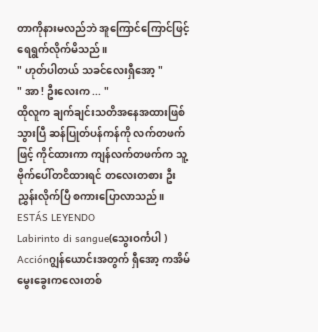တာကိုနားမလည်ဘဲ အူကြောင်ကြောင်ဖြင့် ရေရွက်လိုက်မိသည်။
" ဟုတ်ပါတယ် သခင်လေးရှီအော့ "
" အာ ! ဦးလေးက ... "
ထိုလူက ချက်ချင်းသတိအနေအထားဖြစ်သွားပြီ ဆန်ပြုတ်ပန်ကန်ကို လက်တဖက်ဖြင့် ကိုင်ထားကာ ကျန်လက်တဖက်က သူ့ဗိုက်ပေါ်တငိထားရင် တလေးတစား ဦးညွှန်းလိုက်ပြီ စကားပြောလာသည်။
ESTÁS LEYENDO
Labirinto di sangue(သွေးဝင်္ကပါ )
Acciónဂျွန်ယောင်းအတွက် ရှီအော့ ကအိမ်မွေးခွေးကလေးတစ်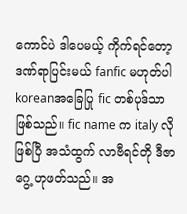ကောင်ပဲ ဒါပေမယ့် ကိုက်ရင်တော့ ဒဏ်ရာပြင်းမယ် fanfic မဟုတ်ပါ koreanအခြေပြု fic တစ်ပုဒ်သာဖြစ်သည်။ fic name က italy လိုဖြစ်ပြီ အသံထွက် လာဗီရင်တို ဒီဇာဂွေ့ ဟုဖတ်သည်။ အ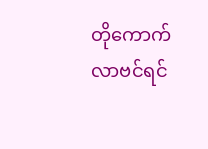တိုကောက် လာဗင်ရင်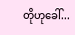တိုဟုခေါ်...